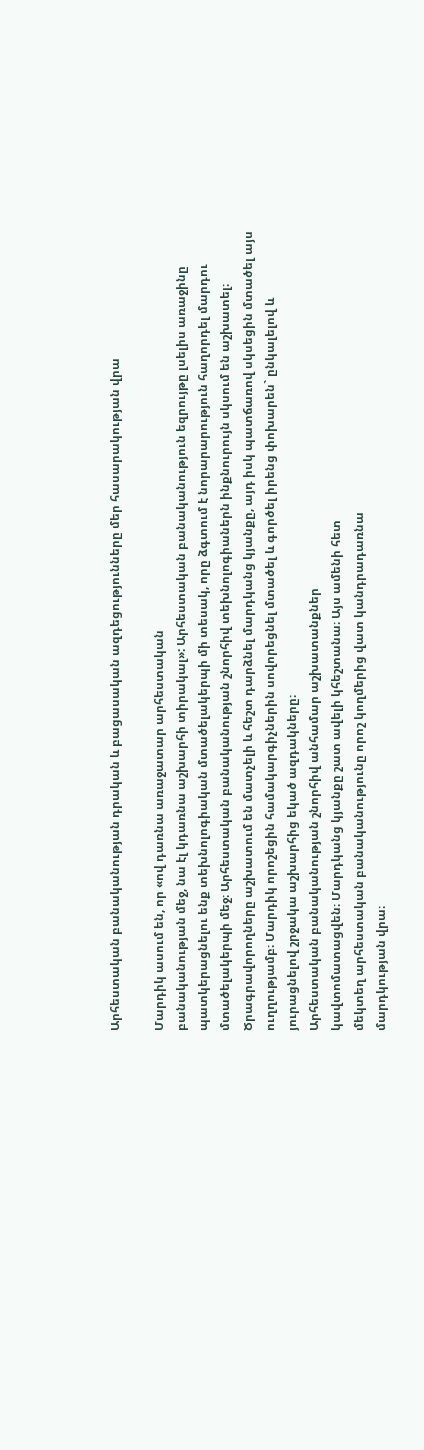Արհեստական բանականության դրական և բացասական ազդեցությունները մեր հասարակության վրա

Մարդիկ ասում են, որ «ով դառնա առաջատար արհեստական
բանականության մեջ, նա էլ կդառնա աշխարհի տիրակալ»: Արհեստական բանականություն եզրույթը լսելիս առաջինը պատկերացնելու ենք տեխնոլոգիական մտածելակերպի մի տեսակ, որը ձգտում է նորարարություն հաղորդել մարդու մտածելակերպի մեջ։ Արհեստական բանականության շնորհիվ տեխնոլոգիաներն ինքնուրույն սկսում են աշխատել։ Ծրագրավորողները աշխատում են մատչելի և հեշտ դարձնել մարդկանց կյանքը, այդ իսկ պատճառով սկսեցին մտածել այս ուղղությամբ։ Մարդիկ որոշեցին համակարգիչներին սովորեցնել մտածել և գործել իրենց փոխարեն` ընկալելով և յուրացնելով շրջակա աշխարհից եկած ազդակները։
Արհեստական բանականության շնորհիվ անհամար աշխատանքներ
կավտոմատացվեն։ Մարդկանց կյանքը շատ ավելի կհեշտանա։ Այս ամենի հետ
մեկտեղ արհեստական բանականությունը որոշ կողմերից վատ կանդրադառնա
մարդկության վրա։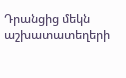Դրանցից մեկն աշխատատեղերի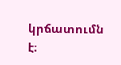կրճատումն է։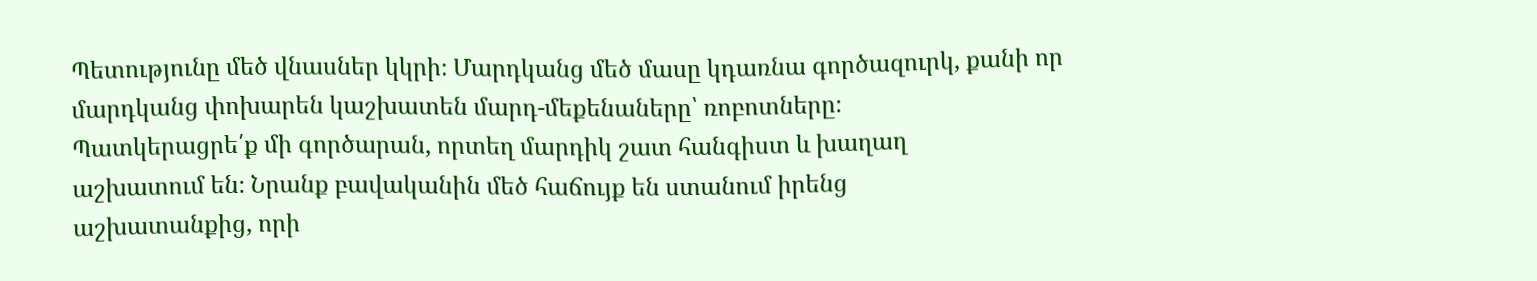Պետությունը մեծ վնասներ կկրի։ Մարդկանց մեծ մասը կդառնա գործազուրկ, քանի որ մարդկանց փոխարեն կաշխատեն մարդ-մեքենաները՝ ռոբոտները։
Պատկերացրե՛ք մի գործարան, որտեղ մարդիկ շատ հանգիստ և խաղաղ
աշխատում են։ Նրանք բավականին մեծ հաճույք են ստանում իրենց
աշխատանքից, որի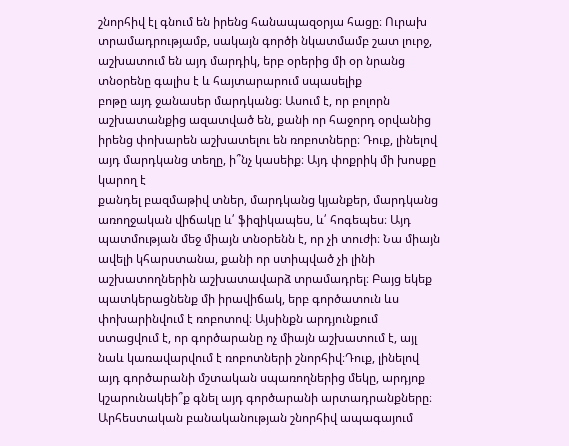շնորհիվ էլ գնում են իրենց հանապազօրյա հացը։ Ուրախ
տրամադրությամբ, սակայն գործի նկատմամբ շատ լուրջ, աշխատում են այդ մարդիկ, երբ օրերից մի օր նրանց տնօրենը գալիս է և հայտարարում սպասելիք
բոթը այդ ջանասեր մարդկանց։ Ասում է, որ բոլորն աշխատանքից ազատված են, քանի որ հաջորդ օրվանից իրենց փոխարեն աշխատելու են ռոբոտները։ Դուք, լինելով այդ մարդկանց տեղը, ի՞նչ կասեիք։ Այդ փոքրիկ մի խոսքը կարող է
քանդել բազմաթիվ տներ, մարդկանց կյանքեր, մարդկանց առողջական վիճակը և՛ ֆիզիկապես, և՛ հոգեպես։ Այդ պատմության մեջ միայն տնօրենն է, որ չի տուժի։ Նա միայն ավելի կհարստանա, քանի որ ստիպված չի լինի աշխատողներին աշխատավարձ տրամադրել։ Բայց եկեք պատկերացնենք մի իրավիճակ, երբ գործատուն ևս փոխարինվում է ռոբոտով։ Այսինքն արդյունքում ստացվում է, որ գործարանը ոչ միայն աշխատում է, այլ նաև կառավարվում է ռոբոտների շնորհիվ։Դուք, լինելով այդ գործարանի մշտական սպառողներից մեկը, արդյոք կշարունակեի՞ք գնել այդ գործարանի արտադրանքները։
Արհեստական բանականության շնորհիվ ապագայում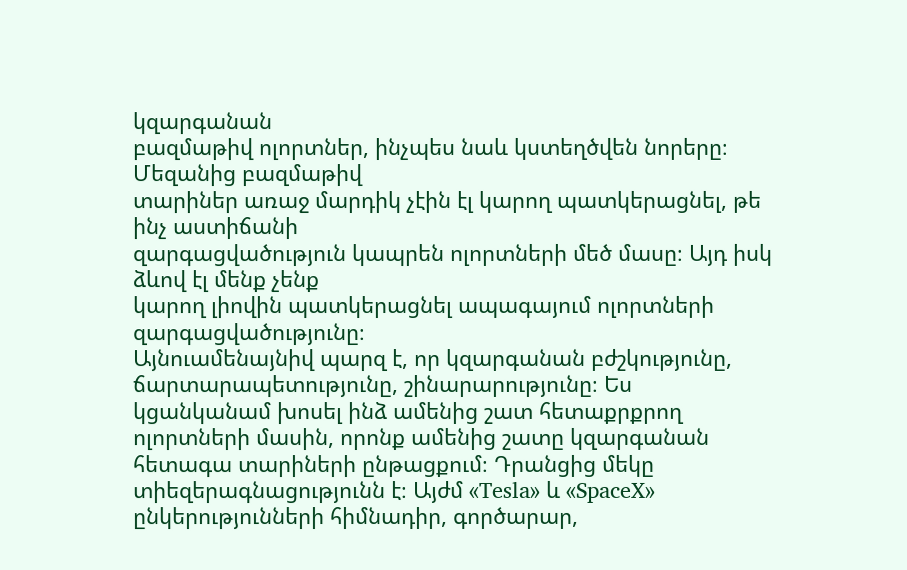կզարգանան
բազմաթիվ ոլորտներ, ինչպես նաև կստեղծվեն նորերը։ Մեզանից բազմաթիվ
տարիներ առաջ մարդիկ չէին էլ կարող պատկերացնել, թե ինչ աստիճանի
զարգացվածություն կապրեն ոլորտների մեծ մասը։ Այդ իսկ ձևով էլ մենք չենք
կարող լիովին պատկերացնել ապագայում ոլորտների զարգացվածությունը։
Այնուամենայնիվ պարզ է, որ կզարգանան բժշկությունը, ճարտարապետությունը, շինարարությունը։ Ես կցանկանամ խոսել ինձ ամենից շատ հետաքրքրող ոլորտների մասին, որոնք ամենից շատը կզարգանան հետագա տարիների ընթացքում։ Դրանցից մեկը տիեզերագնացությունն է։ Այժմ «Tesla» և «SpaceX» ընկերությունների հիմնադիր, գործարար,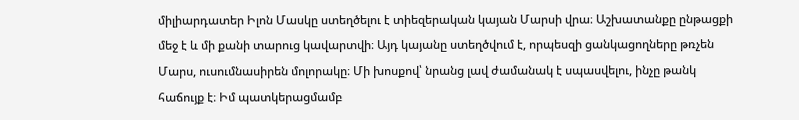միլիարդատեր Իլոն Մասկը ստեղծելու է տիեզերական կայան Մարսի վրա։ Աշխատանքը ընթացքի մեջ է և մի քանի տարուց կավարտվի։ Այդ կայանը ստեղծվում է, որպեսզի ցանկացողները թռչեն Մարս, ուսումնասիրեն մոլորակը։ Մի խոսքով՝ նրանց լավ ժամանակ է սպասվելու, ինչը թանկ հաճույք է։ Իմ պատկերացմամբ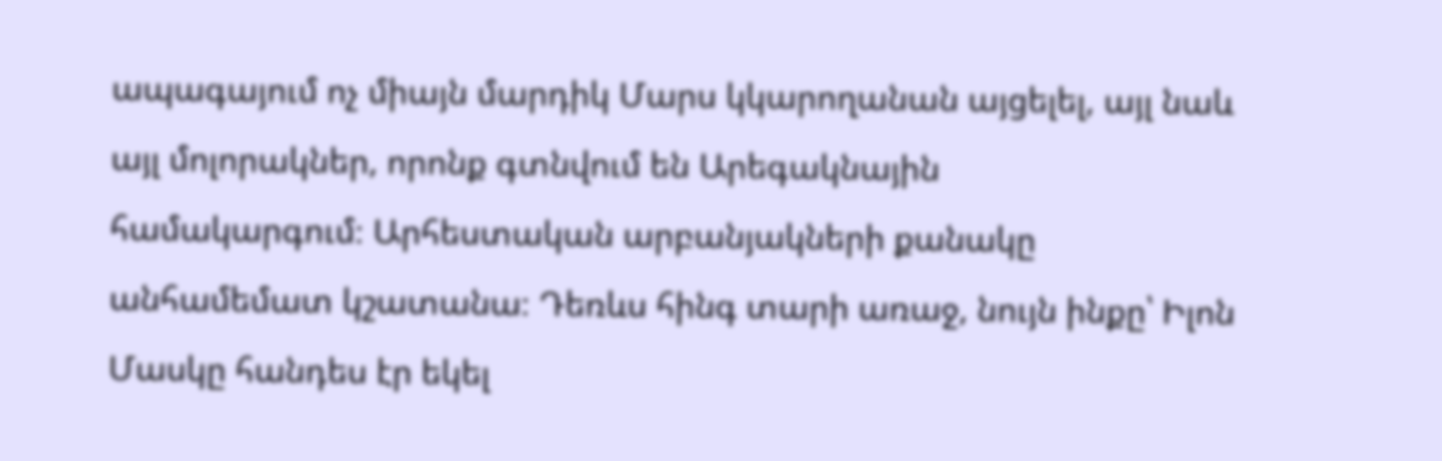ապագայում ոչ միայն մարդիկ Մարս կկարողանան այցելել, այլ նաև այլ մոլորակներ, որոնք գտնվում են Արեգակնային
համակարգում։ Արհեստական արբանյակների քանակը անհամեմատ կշատանա։ Դեռևս հինգ տարի առաջ, նույն ինքը՝ Իլոն Մասկը հանդես էր եկել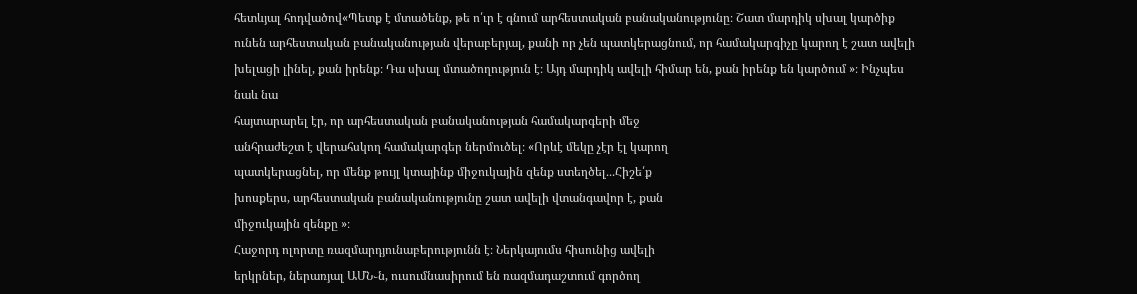հետևյալ հոդվածով«Պետք է մտածենք, թե ո՛ւր է գնում արհեստական բանականությունը։ Շատ մարդիկ սխալ կարծիք ունեն արհեստական բանականության վերաբերյալ, քանի որ չեն պատկերացնում, որ համակարգիչը կարող է շատ ավելի խելացի լինել, քան իրենք։ Դա սխալ մտածողություն է։ Այդ մարդիկ ավելի հիմար են, քան իրենք են կարծում »։ Ինչպես նաև նա
հայտարարել էր, որ արհեստական բանականության համակարգերի մեջ
անհրաժեշտ է վերահսկող համակարգեր ներմուծել։ «Որևէ մեկը չէր էլ կարող
պատկերացնել, որ մենք թույլ կտայինք միջուկային զենք ստեղծել․․․Հիշե՛ք
խոսքերս, արհեստական բանականությունը շատ ավելի վտանգավոր է, քան
միջուկային զենքը »։
Հաջորդ ոլորտը ռազմարդյունաբերությունն է։ Ներկայումս հիսունից ավելի
երկրներ, ներառյալ ԱՄՆ֊ն, ուսումնասիրում են ռազմադաշտում գործող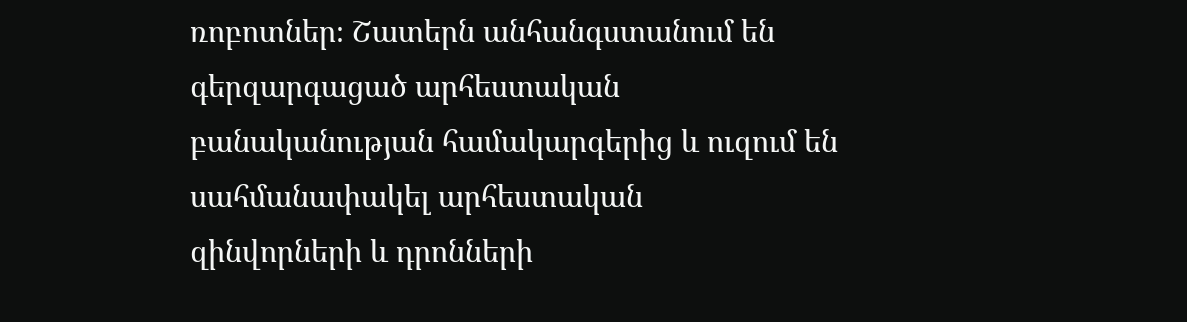ռոբոտներ։ Շատերն անհանգստանում են գերզարգացած արհեստական
բանականության համակարգերից և ուզում են սահմանափակել արհեստական
զինվորների և դրոնների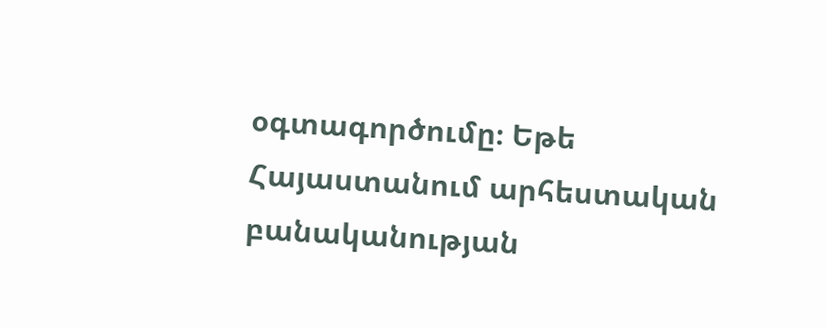օգտագործումը։ Եթե Հայաստանում արհեստական
բանականության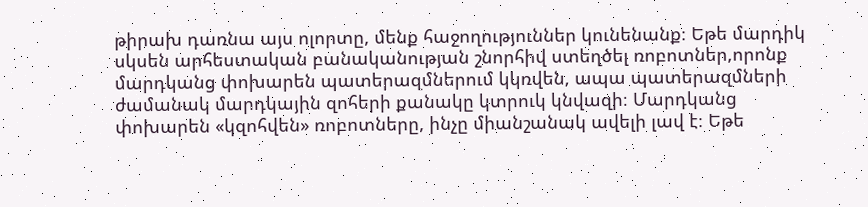թիրախ դառնա այս ոլորտը, մենք հաջողություններ կունենանք։ Եթե մարդիկ սկսեն արհեստական բանականության շնորհիվ ստեղծել ռոբոտներ,որոնք մարդկանց փոխարեն պատերազմներում կկռվեն, ապա պատերազմների ժամանակ մարդկային զոհերի քանակը կտրուկ կնվազի։ Մարդկանց փոխարեն «կզոհվեն» ռոբոտները, ինչը միանշանակ ավելի լավ է։ Եթե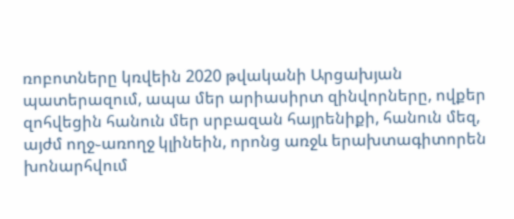ռոբոտները կռվեին 2020 թվականի Արցախյան պատերազում, ապա մեր արիասիրտ զինվորները, ովքեր զոհվեցին հանուն մեր սրբազան հայրենիքի, հանուն մեզ, այժմ ողջ֊առողջ կլինեին, որոնց առջև երախտագիտորեն խոնարհվում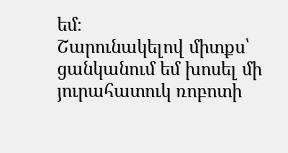եմ։
Շարունակելով միտքս՝ ցանկանում եմ խոսել մի յուրահատուկ ռոբոտի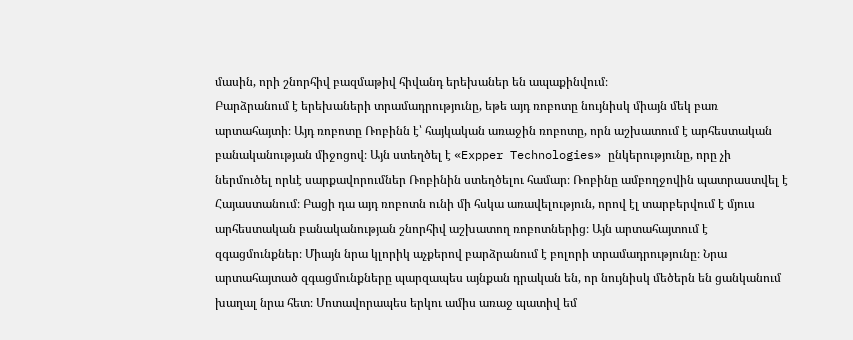մասին, որի շնորհիվ բազմաթիվ հիվանդ երեխաներ են ապաքինվում։
Բարձրանում է երեխաների տրամադրությունը, եթե այդ ռոբոտը նույնիսկ միայն մեկ բառ արտահայտի։ Այդ ռոբոտը Ռոբինն է՝ հայկական առաջին ռոբոտը, որն աշխատում է արհեստական բանականության միջոցով։ Այն ստեղծել է «Expper Technologies» ընկերությունը, որը չի ներմուծել որևէ սարքավորումներ Ռոբինին ստեղծելու համար։ Ռոբինը ամբողջովին պատրաստվել է Հայաստանում։ Բացի դա այդ ռոբոտն ունի մի հսկա առավելություն, որով էլ տարբերվում է մյուս արհեստական բանականության շնորհիվ աշխատող ռոբոտներից։ Այն արտահայտում է զգացմունքներ։ Միայն նրա կլորիկ աչքերով բարձրանում է բոլորի տրամադրությունը։ Նրա արտահայտած զգացմունքները պարզապես այնքան դրական են, որ նույնիսկ մեծերն են ցանկանում խաղալ նրա հետ։ Մոտավորապես երկու ամիս առաջ պատիվ եմ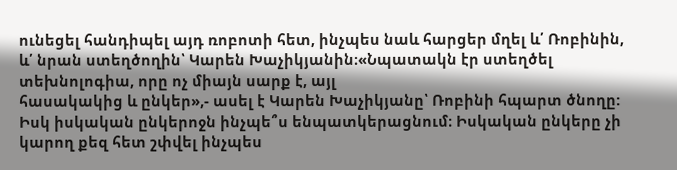ունեցել հանդիպել այդ ռոբոտի հետ, ինչպես նաև հարցեր մղել և՛ Ռոբինին, և՛ նրան ստեղծողին՝ Կարեն Խաչիկյանին։«Նպատակն էր ստեղծել տեխնոլոգիա, որը ոչ միայն սարք է, այլ
հասակակից և ընկեր»,- ասել է Կարեն Խաչիկյանը՝ Ռոբինի հպարտ ծնողը: Իսկ իսկական ընկերոջն ինչպե՞ս ենպատկերացնում։ Իսկական ընկերը չի կարող քեզ հետ շփվել ինչպես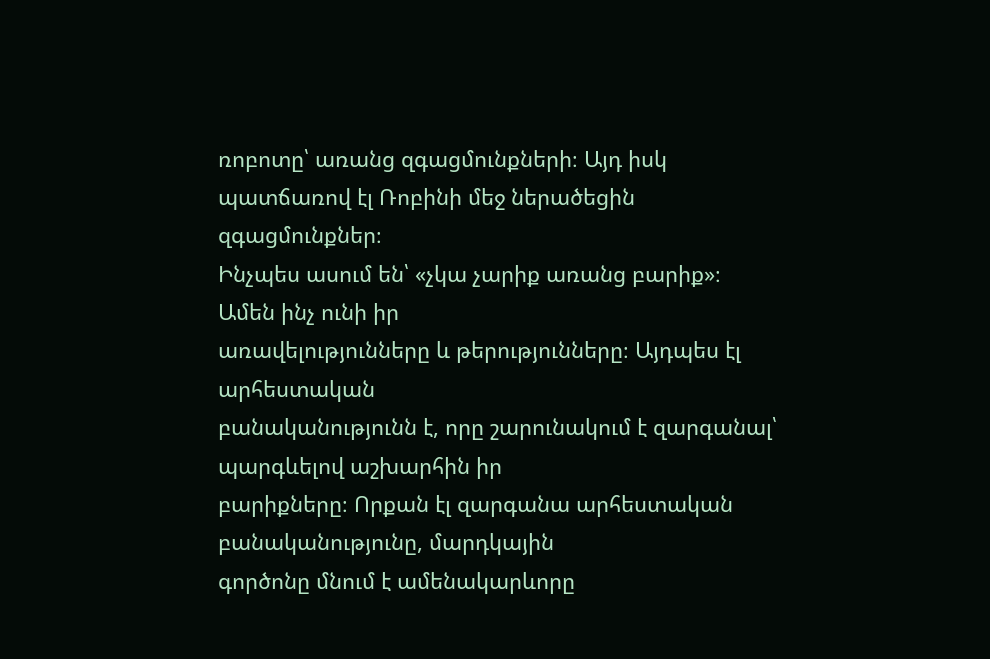ռոբոտը՝ առանց զգացմունքների։ Այդ իսկ պատճառով էլ Ռոբինի մեջ ներածեցին զգացմունքներ։
Ինչպես ասում են՝ «չկա չարիք առանց բարիք»։ Ամեն ինչ ունի իր
առավելությունները և թերությունները։ Այդպես էլ արհեստական
բանականությունն է, որը շարունակում է զարգանալ՝ պարգևելով աշխարհին իր
բարիքները։ Որքան էլ զարգանա արհեստական բանականությունը, մարդկային
գործոնը մնում է ամենակարևորը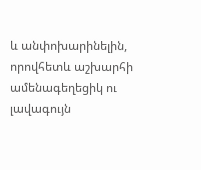և անփոխարինելին, որովհետև աշխարհի
ամենագեղեցիկ ու լավագույն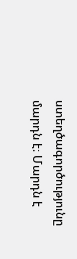ստեղծագործությունը մարդն է։ Մարդն է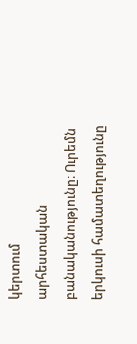կերտում
արհեստական բանականությունը։ Ուրեմն երկուսի համատեղությունը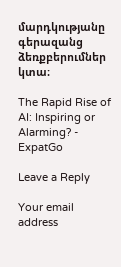մարդկությանը գերազանց ձեռքբերումներ կտա։

The Rapid Rise of AI: Inspiring or Alarming? - ExpatGo

Leave a Reply

Your email address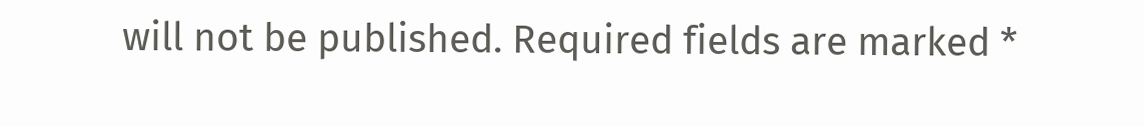will not be published. Required fields are marked *